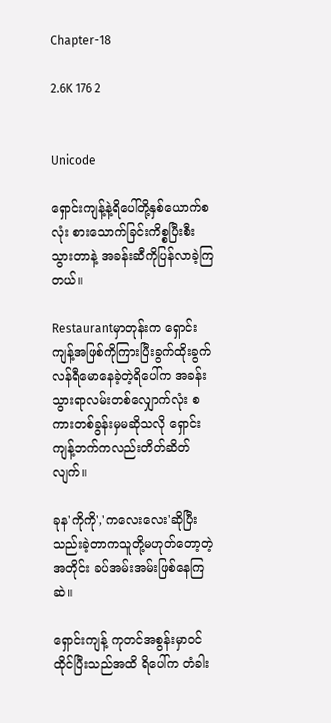Chapter-18

2.6K 176 2


Unicode

ရှောင်းကျန့်နဲ့ရိပေါ်တို့နှစ်ယောက်စလုံး စားသောက်ခြင်းကိစ္စပြီးစီးသွားတာနဲ့ အခန်းဆီကိုပြန်လာခဲ့ကြတယ်။

Restaurantမှာတုန်းက ရှောင်းကျန့်အဖြစ်ကိုကြားပြီးခွက်ထိုးခွက်လန်ရီမောနေခဲ့တဲ့ရိပေါ်က အခန်းသွားရာလမ်းတစ်လျှောက်လုံး စကားတစ်ခွန်းမှမဆိုသလို ရှောင်းကျန့်ဘက်ကလည်းတိတ်ဆိတ်လျက်။

ခုန'ကိုကို','ကလေးလေး'ဆိုပြီး သည်းခဲ့တာကသူတို့မဟုတ်တော့တဲ့အတိုင်း ခပ်အမ်းအမ်းဖြစ်နေကြဆဲ။

ရှောင်းကျန့် ကုတင်အစွန်းမှာ၀င်ထိုင်ပြီးသည်အထိ ရိပေါ်က တံခါး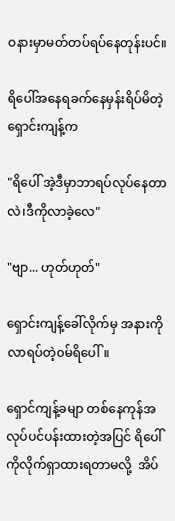ဝနားမှာမတ်တပ်‌ရပ်နေတုန်းပင်။

ရိပေါ်အနေရခက်နေမှန်းရိပ်မိတဲ့ ရှောင်းကျန့်က

"ရိပေါ် အဲ့ဒီမှာဘာရပ်လုပ်နေတာလဲ၊ဒီကိုလာခဲ့လေ"

"ဗျာ... ဟုတ်ဟုတ်"

ရှောင်းကျန့်ခေါ်လိုက်မှ အနားကိုလာရပ်တဲ့၀မ်ရိပေါ်။

ရှောင်ကျန့်ခမျာ တစ်နေကုန်အလုပ်ပင်ပန်းထားတဲ့အပြင် ရိပေါ်ကိုလိုက်ရှာထားရတာမလို့  အိပ်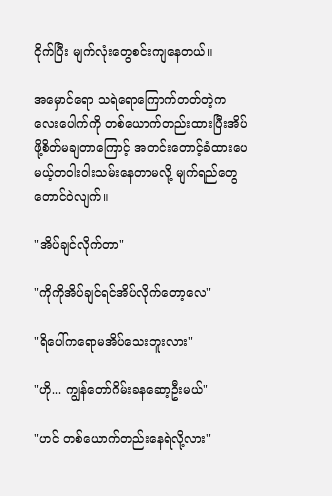ငိုက်ပြီး မျက်လုံးတွေစင်းကျနေတယ်။

အမှောင်ရော သရဲရောကြောက်တတ်တဲ့ကလေးပေါက်ကို တစ်ယောက်တည်းထားပြီးအိပ်ဖို့စိတ်မချတာ‌ကြောင့် အတင်းတောင့်ခံထားပေမယ့်တဝါးဝါးသမ်းနေတာမလို့ မျက်ရည်တွေတောင်ဝဲလျက်။

"အိပ်ချင်လိုက်တာ"

"ကိုကိုအိပ်ချင်ရင်အိပ်လိုက်တော့လေ"

"ရိပေါ်ကရောမအိပ်သေးဘူးလား"

"ဟို... ကျွန်တော်ဂိမ်းခနဆော့ဦးမယ်"

"ဟင် တစ်ယောက်တည်းနေရဲလို့လား"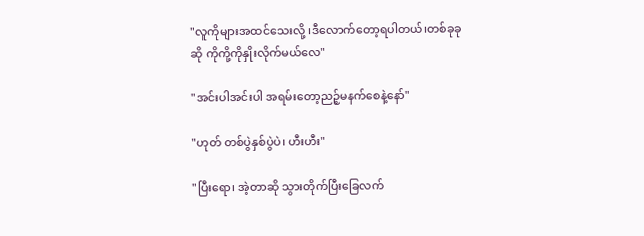"လူကိုများအထင်သေးလို့ ၊ဒီလောက်တော့ရပါတယ်၊တစ်ခုခုဆို ကိုကို့ကိုနှိုးလိုက်မယ်လေ"

"အင်းပါအင်းပါ အရမ်းတော့ညဉ့်မနက်စေနဲ့နော်"

"ဟုတ် တစ်ပွဲနှစ်ပွဲပဲ၊ ဟီးဟီး"

"ပြီးရော၊ အဲ့တာဆို သွားတိုက်ပြီးခြေလက်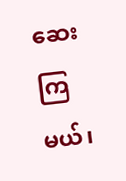ဆေးကြမယ်၊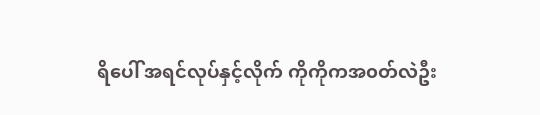ရိပေါ် အရင်လုပ်နှင့်လိုက် ကိုကိုကအ၀တ်လဲဦး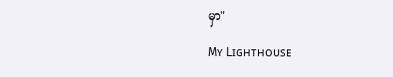မှာ"

Mʏ Lɪɢʜᴛʜᴏᴜsᴇ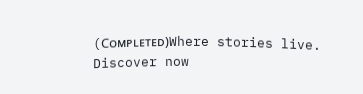(Cᴏᴍᴘʟᴇᴛᴇᴅ)Where stories live. Discover now